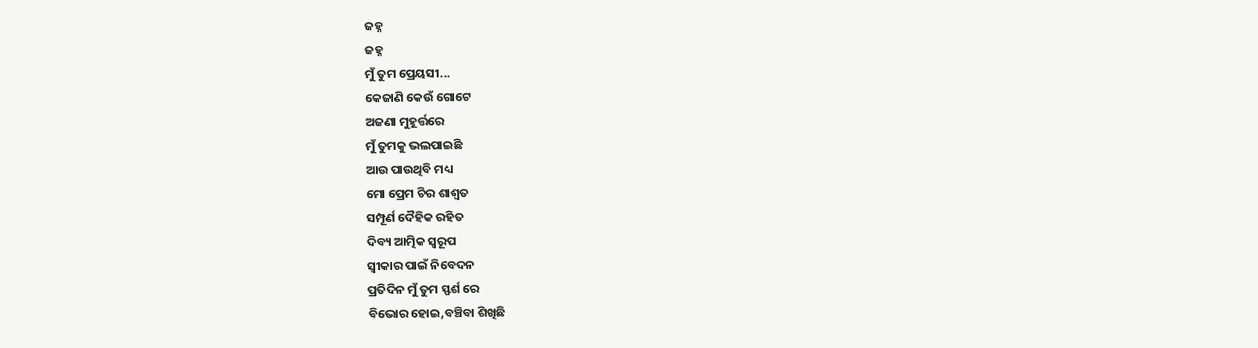ଜହ୍ନ
ଜହ୍ନ
ମୁଁ ତୁମ ପ୍ରେୟସୀ...
କେଜାଣି କେଉଁ ଗୋଟେ
ଅଜଣା ମୁହୂର୍ତ୍ତରେ
ମୁଁ ତୁମକୁ ଭଲପାଇଛି
ଆଉ ପାଉଥିବି ମଧ୍ୟ
ମୋ ପ୍ରେମ ଚିର ଶାଶ୍ଵତ
ସମ୍ପୂର୍ଣ ଦୈହିକ ରହିତ
ଦିବ୍ୟ ଆତ୍ମିକ ସ୍ଵରୂପ
ସ୍ଵୀକାର ପାଇଁ ନିବେଦନ
ପ୍ରତିଦିନ ମୁଁ ତୁମ ସ୍ଫର୍ଶ ରେ
ବିଭୋର ହୋଇ,ବଞ୍ଚିବା ଶିଖିଛି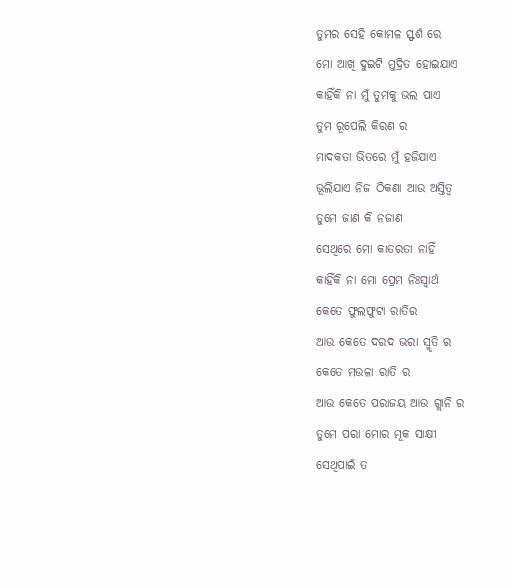ତୁମର ସେହି କୋମଳ ସ୍ଫର୍ଶ ରେ
ମୋ ଆଖି ଦୁଇଟି ମୁଦ୍ରିତ ହୋଇଯାଏ
କାହିଁକି ନା ମୁଁ ତୁମକୁ ଭଲ ପାଏ
ତୁମ ରୂପେଲି କିରଣ ର
ମାଦକତା ଭିତରେ ମୁଁ ହଜିଯାଏ
ଭୂଲିଯାଏ ନିଜ ଠିକଣା ଆଉ ଅସ୍ତିତ୍ବ
ତୁମେ ଜାଣ କି ନଜାଣ
ସେଥିରେ ମୋ କାତରତା ନାହିଁ
କାହିଁକି ନା ମୋ ପ୍ରେମ ନିଃସ୍ଵାର୍ଥ
କେତେ ଫୁଲଫୁଟା ରାତିର
ଆଉ କେତେ ଦରଦ ଭରା ସ୍ମୃତି ର
କେତେ ମଉଳା ରାତି ର
ଆଉ କେତେ ପରାଜୟ ଆଉ ଗ୍ଲାନି ର
ତୁମେ ପରା ମୋର ମୂକ ସାକ୍ଷୀ
ସେଥିପାଇଁ ତ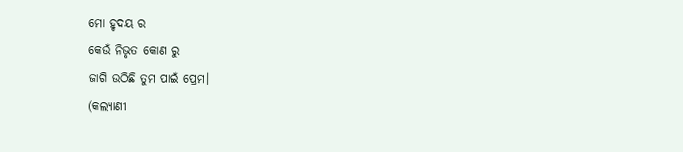ମୋ ହୃଦୟ ର
କେଉଁ ନିଭୃତ କୋଣ ରୁ
ଜାଗି ଉଠିଛି ତୁମ ପାଇଁ ପ୍ରେମ।
(କଲ୍ୟାଣୀ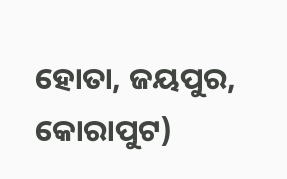ହୋତା, ଜୟପୁର, କୋରାପୁଟ)